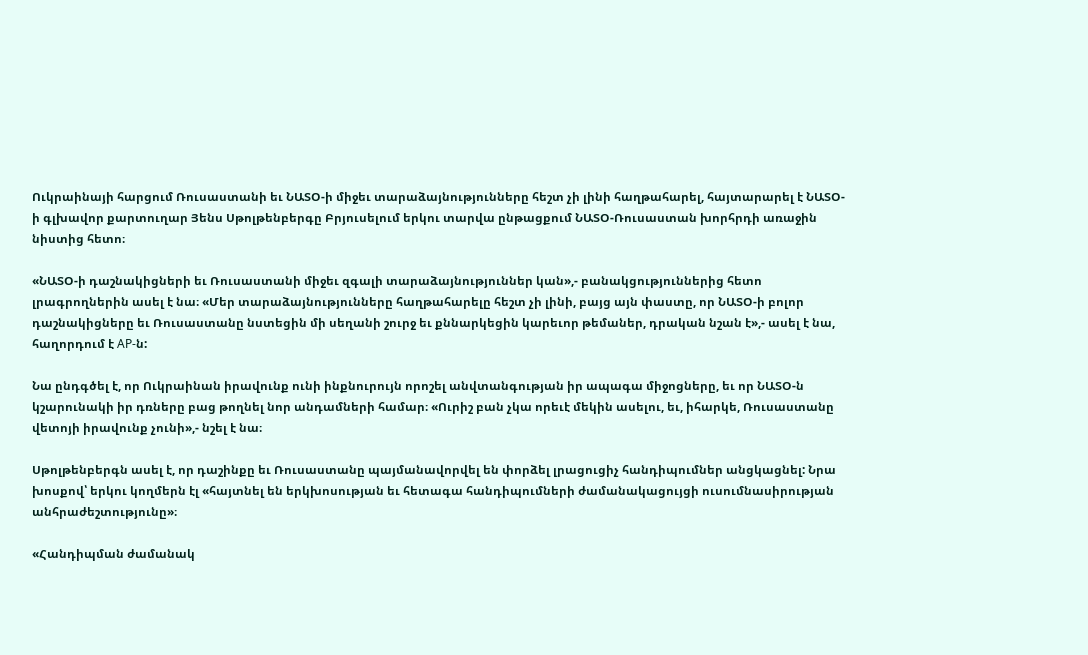Ուկրաինայի հարցում Ռուսաստանի եւ ՆԱՏՕ-ի միջեւ տարաձայնությունները հեշտ չի լինի հաղթահարել, հայտարարել է ՆԱՏՕ-ի գլխավոր քարտուղար Յենս Սթոլթենբերգը Բրյուսելում երկու տարվա ընթացքում ՆԱՏՕ-Ռուսաստան խորհրդի առաջին նիստից հետո։

«ՆԱՏՕ-ի դաշնակիցների եւ Ռուսաստանի միջեւ զգալի տարաձայնություններ կան»,- բանակցություններից հետո լրագրողներին ասել է նա։ «Մեր տարաձայնությունները հաղթահարելը հեշտ չի լինի, բայց այն փաստը, որ ՆԱՏՕ-ի բոլոր դաշնակիցները եւ Ռուսաստանը նստեցին մի սեղանի շուրջ եւ քննարկեցին կարեւոր թեմաներ, դրական նշան է»,- ասել է նա, հաղորդում է AP-ն:

Նա ընդգծել է, որ Ուկրաինան իրավունք ունի ինքնուրույն որոշել անվտանգության իր ապագա միջոցները, եւ որ ՆԱՏՕ-ն կշարունակի իր դռները բաց թողնել նոր անդամների համար։ «Ուրիշ բան չկա որեւէ մեկին ասելու, եւ, իհարկե, Ռուսաստանը վետոյի իրավունք չունի»,- նշել է նա։

Սթոլթենբերգն ասել է, որ դաշինքը եւ Ռուսաստանը պայմանավորվել են փորձել լրացուցիչ հանդիպումներ անցկացնել: Նրա խոսքով՝ երկու կողմերն էլ «հայտնել են երկխոսության եւ հետագա հանդիպումների ժամանակացույցի ուսումնասիրության անհրաժեշտությունը»։

«Հանդիպման ժամանակ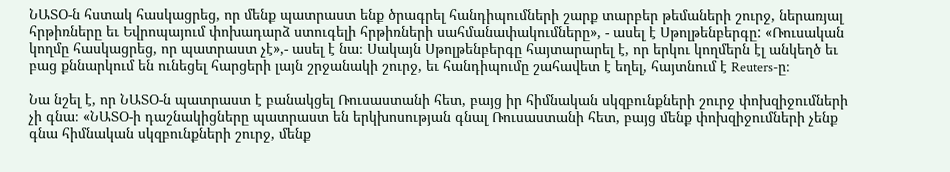ՆԱՏՕ-ն հստակ հասկացրեց, որ մենք պատրաստ ենք ծրագրել հանդիպումների շարք տարբեր թեմաների շուրջ, ներառյալ հրթիռները եւ Եվրոպայում փոխադարձ ստուգելի հրթիռների սահմանափակումները», - ասել է Սթոլթենբերգը: «Ռուսական կողմը հասկացրեց, որ պատրաստ չէ»,- ասել է նա։ Սակայն Սթոլթենբերգը հայտարարել է, որ երկու կողմերն էլ անկեղծ եւ բաց քննարկում են ունեցել հարցերի լայն շրջանակի շուրջ, եւ հանդիպումը շահավետ է եղել, հայտնում է Reuters-ը։

Նա նշել է, որ ՆԱՏՕ-ն պատրաստ է բանակցել Ռուսաստանի հետ, բայց իր հիմնական սկզբունքների շուրջ փոխզիջումների չի գնա։ «ՆԱՏՕ-ի դաշնակիցները պատրաստ են երկխոսության գնալ Ռուսաստանի հետ, բայց մենք փոխզիջումների չենք գնա հիմնական սկզբունքների շուրջ, մենք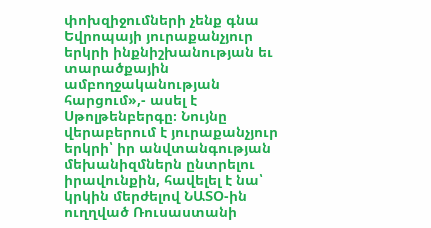փոխզիջումների չենք գնա Եվրոպայի յուրաքանչյուր երկրի ինքնիշխանության եւ տարածքային ամբողջականության հարցում»,- ասել է Սթոլթենբերգը։ Նույնը վերաբերում է յուրաքանչյուր երկրի՝ իր անվտանգության մեխանիզմներն ընտրելու իրավունքին, հավելել է նա՝ կրկին մերժելով ՆԱՏՕ-ին ուղղված Ռուսաստանի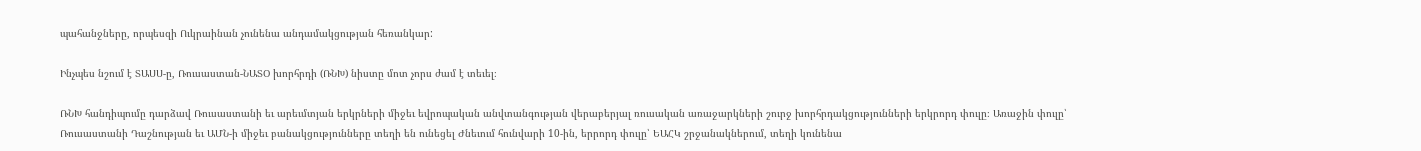պահանջները, որպեսզի Ուկրաինան չունենա անդամակցության հեռանկար:

Ինչպես նշում է ՏԱՍՍ-ը, Ռուսաստան-ՆԱՏՕ խորհրդի (ՌՆԽ) նիստը մոտ չորս ժամ է տեւել։

ՌՆԽ հանդիպումը դարձավ Ռուսաստանի եւ արեւմտյան երկրների միջեւ եվրոպական անվտանգության վերաբերյալ ռուսական առաջարկների շուրջ խորհրդակցությունների երկրորդ փուլը։ Առաջին փուլը՝ Ռուսաստանի Դաշնության եւ ԱՄՆ-ի միջեւ բանակցությունները տեղի են ունեցել Ժնեւում հունվարի 10-ին, երրորդ փուլը՝ ԵԱՀԿ շրջանակներում, տեղի կունենա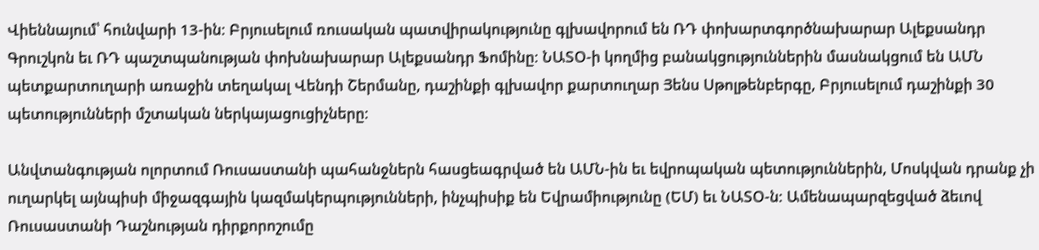Վիեննայում՝ հունվարի 13-ին։ Բրյուսելում ռուսական պատվիրակությունը գլխավորում են ՌԴ փոխարտգործնախարար Ալեքսանդր Գրուշկոն եւ ՌԴ պաշտպանության փոխնախարար Ալեքսանդր Ֆոմինը։ ՆԱՏՕ-ի կողմից բանակցություններին մասնակցում են ԱՄՆ պետքարտուղարի առաջին տեղակալ Վենդի Շերմանը, դաշինքի գլխավոր քարտուղար Յենս Սթոլթենբերգը, Բրյուսելում դաշինքի 30 պետությունների մշտական ներկայացուցիչները։

Անվտանգության ոլորտում Ռուսաստանի պահանջներն հասցեագրված են ԱՄՆ-ին եւ եվրոպական պետություններին, Մոսկվան դրանք չի ուղարկել այնպիսի միջազգային կազմակերպությունների, ինչպիսիք են Եվրամիությունը (ԵՄ) եւ ՆԱՏՕ-ն։ Ամենապարզեցված ձեւով Ռուսաստանի Դաշնության դիրքորոշումը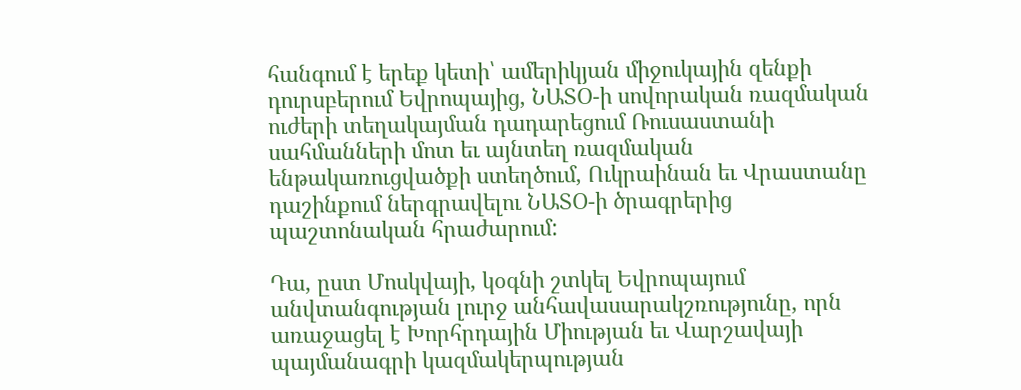հանգում է երեք կետի՝ ամերիկյան միջուկային զենքի դուրսբերում Եվրոպայից, ՆԱՏՕ-ի սովորական ռազմական ուժերի տեղակայման դադարեցում Ռուսաստանի սահմանների մոտ եւ այնտեղ ռազմական ենթակառուցվածքի ստեղծում, Ուկրաինան եւ Վրաստանը դաշինքում ներգրավելու ՆԱՏՕ-ի ծրագրերից պաշտոնական հրաժարում:

Դա, ըստ Մոսկվայի, կօգնի շտկել Եվրոպայում անվտանգության լուրջ անհավասարակշռությունը, որն առաջացել է Խորհրդային Միության եւ Վարշավայի պայմանագրի կազմակերպության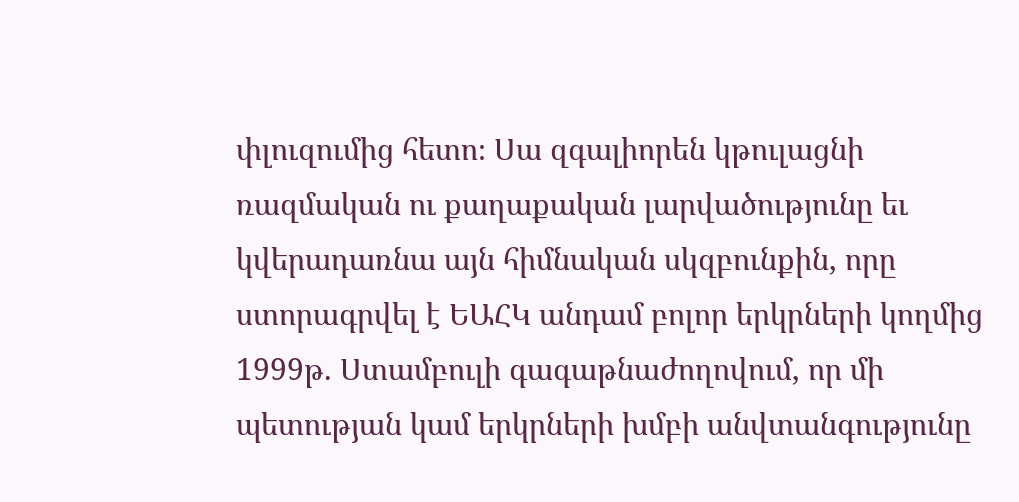փլուզումից հետո։ Սա զգալիորեն կթուլացնի ռազմական ու քաղաքական լարվածությունը եւ կվերադառնա այն հիմնական սկզբունքին, որը ստորագրվել է ԵԱՀԿ անդամ բոլոր երկրների կողմից 1999թ. Ստամբուլի գագաթնաժողովում, որ մի պետության կամ երկրների խմբի անվտանգությունը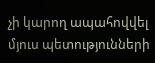չի կարող ապահովվել մյուս պետությունների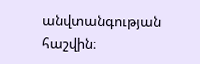անվտանգության հաշվին։